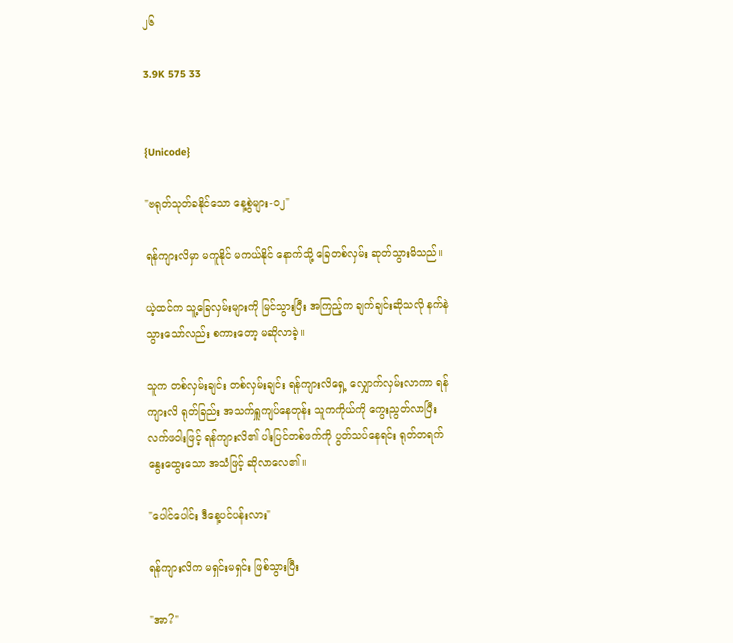၂၆

3.9K 575 33


{Unicode}

"ဗရုတ်သုတ်ခနိုင်သော နေ့စွဲများ-၀၂"

ရန်ကျားလိမှာ မကူနိုင် မကယ်နိုင် နောက်သို့ ခြေတစ်လှမ်း ဆုတ်သွားမိသည်။

ယဲ့ထင်က သူ့ခြေလှမ်းများကို မြင်သွားပြီး အကြည့်က ချက်ချင်းဆိုသလို နက်နဲသွားသော်လည်း စကားတော့ မဆိုလာခဲ့။

သူက တစ်လှမ်းချင်း တစ်လှမ်းချင်း ရန်ကျားလိရှေ့ လျှောက်လှမ်းလာကာ ရန်ကျားလိ ရုတ်ခြည်း အသက်ရှူကျပ်နေတုန်း သူကကိုယ်ကို ကွေးညွတ်လာပြီး လက်ဖဝါးဖြင့် ရန်ကျားလိ၏ ပါးပြင်တစ်ဖက်ကို ပွတ်သပ်နေရင်း ရုတ်တရက် နွေးထွေးသော အသံဖြင့် ဆိုလာလေ၏။

"ပေါင်ပေါင်း ဒီနေ့ပင်ပန်းလား"

ရန်ကျားလိက မရှင်းမရှင်း ဖြစ်သွားပြီး

"အာ?"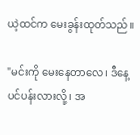ယဲ့ထင်က မေးခွန်းထုတ်သည်။

"မင်းကို မေးနေတာလေ၊ ဒီနေ့ ပင်ပန်းလားလို့၊ အ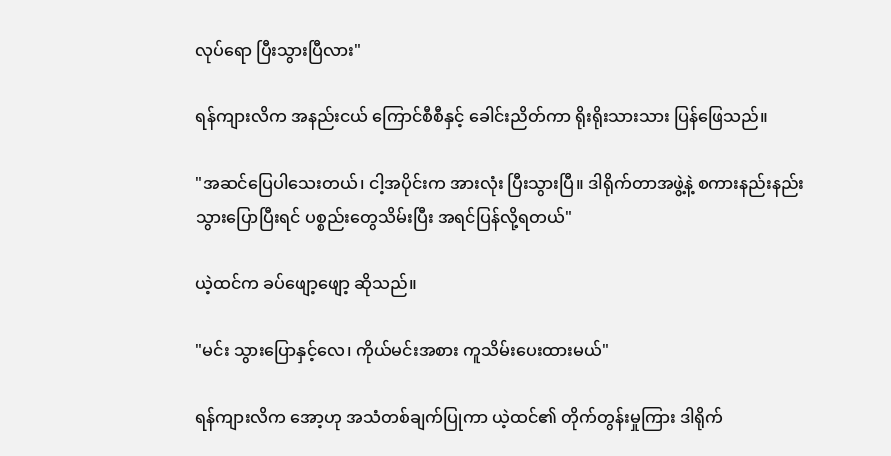လုပ်ရော ပြီးသွားပြီလား"

ရန်ကျားလိက အနည်းငယ် ကြောင်စီစီနှင့် ခေါင်းညိတ်ကာ ရိုးရိုးသားသား ပြန်ဖြေသည်။

"အဆင်ပြေပါသေးတယ်၊ ငါ့အပိုင်းက အားလုံး ပြီးသွားပြီ။ ဒါရိုက်တာအဖွဲ့နဲ့ စကားနည်းနည်း သွားပြောပြီးရင် ပစ္စည်းတွေသိမ်းပြီး အရင်ပြန်လို့ရတယ်"

ယဲ့ထင်က ခပ်ဖျော့ဖျော့ ဆိုသည်။

"မင်း သွားပြောနှင့်လေ၊ ကိုယ်မင်းအစား ကူသိမ်းပေးထားမယ်"

ရန်ကျားလိက အော့ဟု အသံတစ်ချက်ပြုကာ ယဲ့ထင်၏ တိုက်တွန်းမှုကြား ဒါရိုက်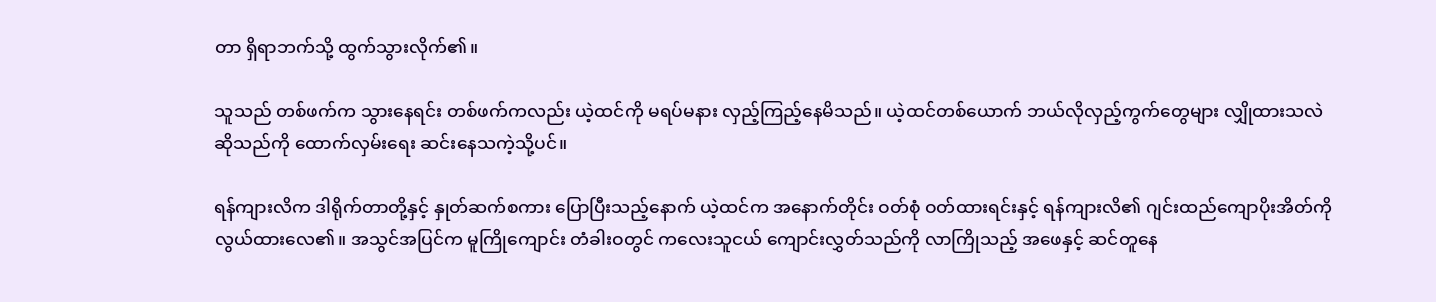တာ ရှိရာဘက်သို့ ထွက်သွားလိုက်၏။

သူသည် တစ်ဖက်က သွားနေရင်း တစ်ဖက်ကလည်း ယဲ့ထင်ကို မရပ်မနား လှည့်ကြည့်နေမိသည်။ ယဲ့ထင်တစ်ယောက် ဘယ်လိုလှည့်ကွက်တွေများ လျှိုထားသလဲ ဆိုသည်ကို ထောက်လှမ်းရေး ဆင်းနေသကဲ့သို့ပင်။

ရန်ကျားလိက ဒါရိုက်တာတို့နှင့် နှုတ်ဆက်စကား ပြောပြီးသည့်နောက် ယဲ့ထင်က အနောက်တိုင်း ဝတ်စုံ ဝတ်ထားရင်းနှင့် ရန်ကျားလိ၏ ဂျင်းထည်ကျောပိုးအိတ်ကို လွယ်ထားလေ၏။ အသွင်အပြင်က မူကြိုကျောင်း တံခါးဝတွင် ကလေးသူငယ် ကျောင်းလွှတ်သည်ကို လာကြိုသည့် အဖေနှင့် ဆင်တူနေ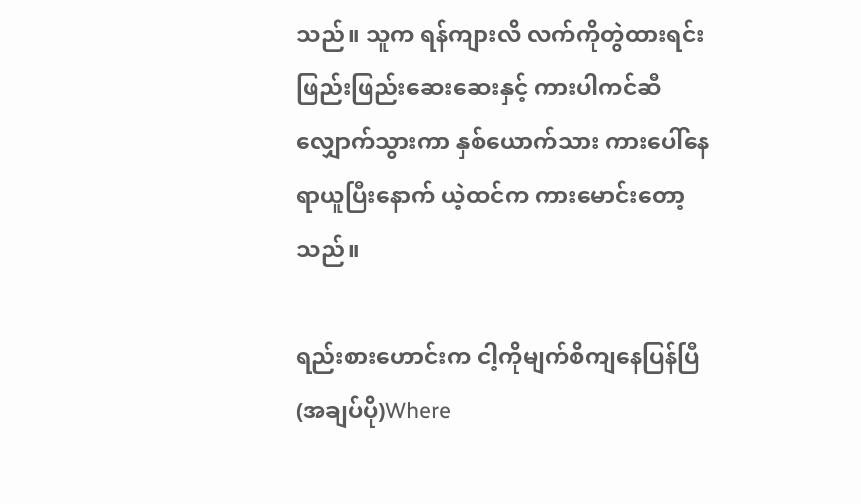သည်။ သူက ရန်ကျားလိ လက်ကိုတွဲထားရင်း ဖြည်းဖြည်းဆေးဆေးနှင့် ကားပါကင်ဆီ လျှောက်သွားကာ နှစ်ယောက်သား ကားပေါ်နေရာယူပြီးနောက် ယဲ့ထင်က ကားမောင်းတော့သည်။

ရည်းစားဟောင်းက ငါ့ကိုမျက်စိကျနေပြန်ပြီ (အချပ်ပို)Where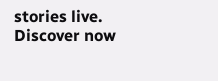stories live. Discover now